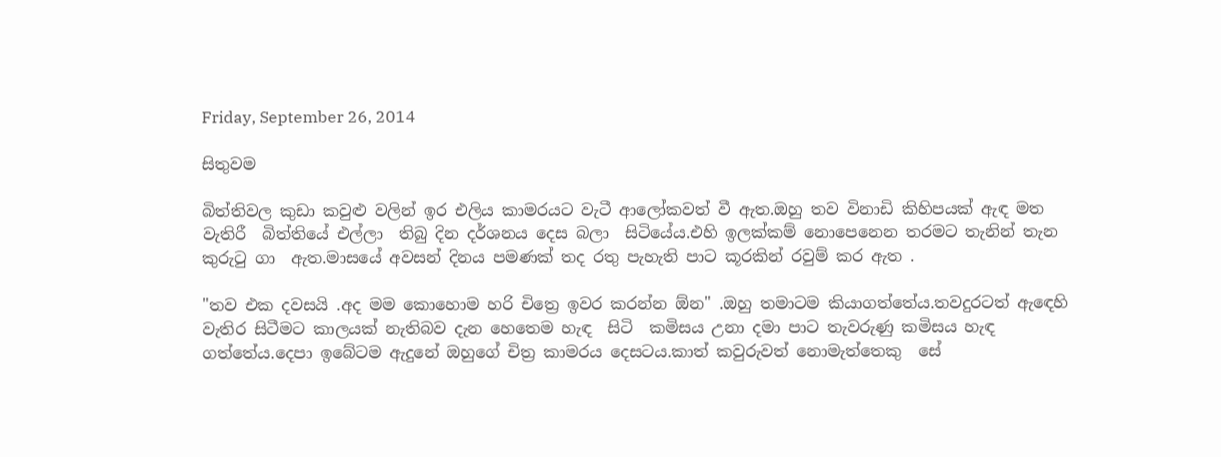Friday, September 26, 2014

සිතුවම

බිත්තිවල කුඩා කවුළු වලින් ඉර එලිය කාමරයට වැටී ආලෝකවත් වී ඇත.ඔහු තව විනාඩි කිහිපයක් ඇඳ මත වැතිරී  බිත්තියේ එල්ලා  තිබු දින දර්ශනය දෙස බලා  සිටියේය.එහි ඉලක්කම් නොපෙනෙන තරමට තැනින් තැන කුරුටු ගා  ඇත.මාසයේ අවසන් දිනය පමණක් තද රතු පැහැති පාට කූරකින් රවුම් කර ඇත .

"තව එක දවසයි .අද මම කොහොම හරි චිත්‍රෙ ඉවර කරන්න ඕන" .ඔහු තමාටම කියාගත්තේය.තවදුරටත් ඇඳෙහි වැතිර සිටීමට කාලයක් නැතිබව දැන හෙතෙම හැඳ  සිටි  කමිසය උනා දමා පාට තැවරුණු කමිසය හැඳ ගත්තේය.දෙපා ඉබේටම ඇදුනේ ඔහුගේ චිත්‍ර කාමරය දෙසටය.කාත් කවුරුවත් නොමැත්තෙකු  සේ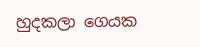හුදකලා ගෙයක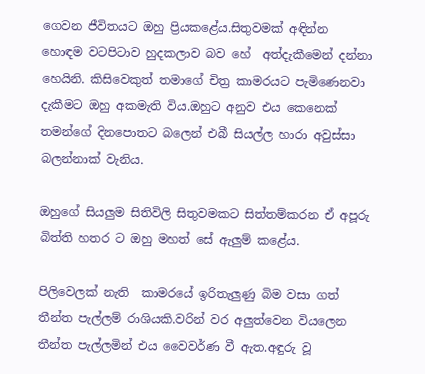ගෙවන ජීවිතයට ඔහු ප්‍රියකළේය.සිතුවමක් අඳින්න හොඳම වටපිටාව හුදකලාව බව හේ  අත්දැකීමෙන් දන්නා හෙයිනි. කිසිවෙකුත් තමාගේ චිත්‍ර කාමරයට පැමිණෙනවා දැකීමට ඔහු අකමැති විය.ඔහුට අනුව එය කෙනෙක් තමන්ගේ දිනපොතට බලෙන් එබී සියල්ල හාරා අවුස්සා බලන්නාක් වැනිය.

ඔහුගේ සියලුම සිතිවිලි සිතුවමකට සිත්තම්කරන ඒ අපූරු බිත්ති හතර ට ඔහු මහත් සේ ඇලුම් කළේය.

පිලිවෙලක් නැති  කාමරයේ ඉරිතැලුණු බිම වසා ගත් තීන්ත පැල්ලම් රාශියකි.වරින් වර අලුත්වෙන වියලෙන තීන්ත පැල්ලමින් එය වෛවර්ණ වී ඇත.අඳුරු වූ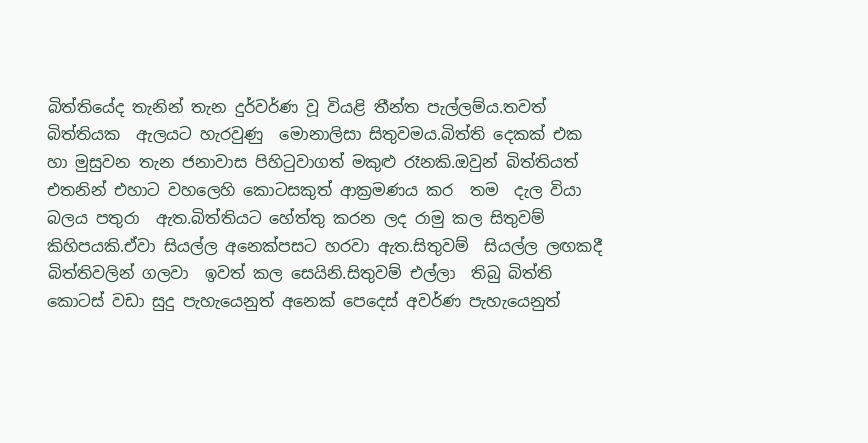බිත්තියේද තැනින් තැන දුර්වර්ණ වූ වියළි තීන්ත පැල්ලම්ය.තවත් බිත්තියක  ඇලයට හැරවුණු  මොනාලිසා සිතුවමය.බිත්ති දෙකක් එක හා මුසුවන තැන ජනාවාස පිහිටුවාගත් මකුළු රෑනකි.ඔවුන් බිත්තියත් එතනින් එහාට වහලෙහි කොටසකුත් ආක්‍රමණය කර  තම  දැල වියා බලය පතුරා  ඇත.බිත්තියට හේත්තු කරන ලද රාමු කල සිතුවම් කිහිපයකි.ඒවා සියල්ල අනෙක්පසට හරවා ඇත.සිතුවම්  සියල්ල ලඟකදී බිත්තිවලින් ගලවා  ඉවත් කල සෙයිනි.සිතුවම් එල්ලා  තිබු බිත්ති කොටස් වඩා සුදු පැහැයෙනුත් අනෙක් පෙදෙස් අවර්ණ පැහැයෙනුත්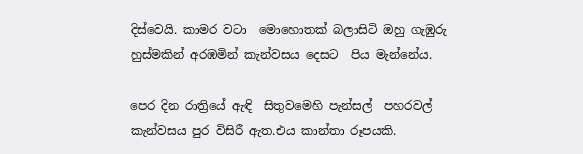දිස්වෙයි. කාමර වටා  මොහොතක් බලාසිටි ඔහු ගැඹුරු හුස්මකින් අරඹමින් කැන්වසය දෙසට  පිය මැන්නේය.

පෙර දින රාත්‍රියේ ඇඳි  සිතුවමෙහි පැන්සල්  පහරවල් කැන්වසය පුර විසිරී ඇත.එය කාන්තා රූපයකි.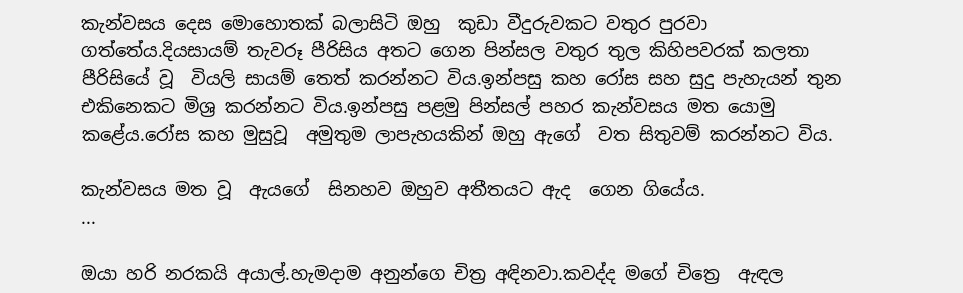කැන්වසය දෙස මොහොතක් බලාසිටි ඔහු  කුඩා වීදුරුවකට වතුර පුරවා ගත්තේය.දියසායම් තැවරූ පීරිසිය අතට ගෙන පින්සල වතුර තුල කිහිපවරක් කලතා  පීරිසියේ වූ  වියලි සායම් තෙත් කරන්නට විය.ඉන්පසු කහ රෝස සහ සුදු පැහැයන් තුන එකිනෙකට මිශ්‍ර කරන්නට විය.ඉන්පසු පළමු පින්සල් පහර කැන්වසය මත යොමු කළේය.රෝස කහ මුසුවූ  අමුතුම ලාපැහයකින් ඔහු ඇගේ  වත සිතුවම් කරන්නට විය.

කැන්වසය මත වූ  ඇයගේ  සිනහව ඔහුව අතීතයට ඇද  ගෙන ගියේය.
...

ඔයා හරි නරකයි අයාල්.හැමදාම අනුන්ගෙ චිත්‍ර අඳිනවා.කවද්ද මගේ චිත්‍රෙ  ඇඳල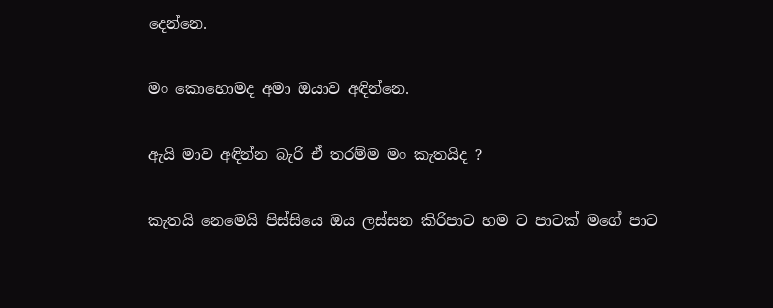දෙන්නෙ.

මං කොහොමද අමා ඔයාව අඳින්නෙ.

ඇයි මාව අඳින්න බැරි ඒ තරම්ම මං කැතයිද ?

කැතයි නෙමෙයි පිස්සියෙ ඔය ලස්සන කිරිපාට හම ට පාටක් මගේ පාට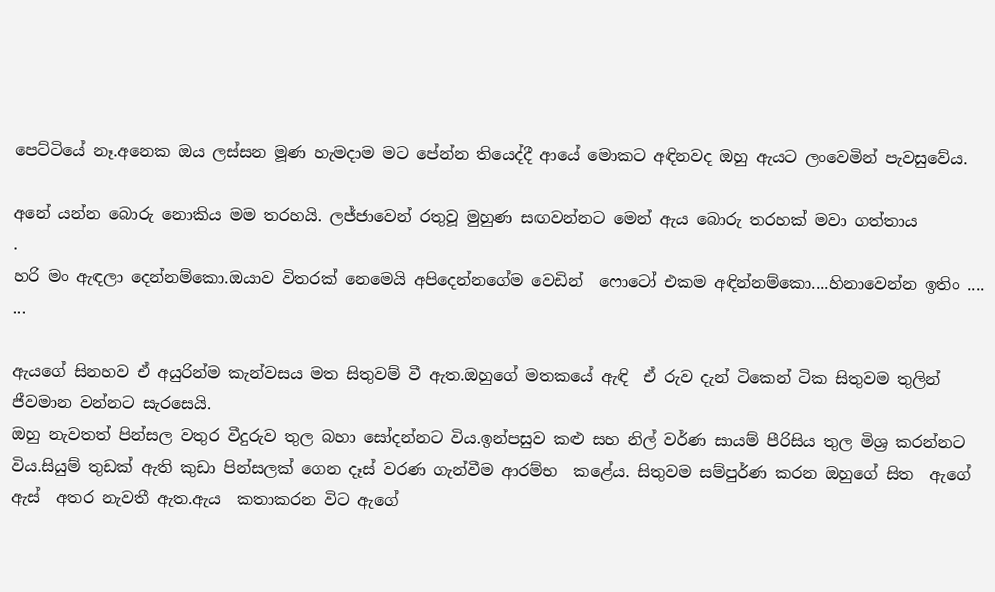පෙට්ටියේ නෑ.අනෙක ඔය ලස්සන මූණ හැමදාම මට පේන්න තියෙද්දී ආයේ මොකට අඳිනවද ඔහු ඇයට ලංවෙමින් පැවසුවේය.

අනේ යන්න බොරු නොකිය මම තරහයි. ලජ්ජාවෙන් රතුවූ මුහුණ සඟවන්නට මෙන් ඇය බොරු තරහක් මවා ගත්තාය
.
හරි මං ඇඳලා දෙන්නම්කො.ඔයාව විතරක් නෙමෙයි අපිදෙන්නගේම වෙඩින්  ෆොටෝ එකම අඳින්නම්කො....හිනාවෙන්න ඉතිං ....
...

ඇයගේ සිනහව ඒ අයුරින්ම කැන්වසය මත සිතුවම් වී ඇත.ඔහුගේ මතකයේ ඇඳි  ඒ රුව දැන් ටිකෙන් ටික සිතුවම තුලින් ජීවමාන වන්නට සැරසෙයි.
ඔහු නැවතත් පින්සල වතුර වීදුරුව තුල බහා සෝදන්නට විය.ඉන්පසුව කළු සහ නිල් වර්ණ සායම් පීරිසිය තුල මිශ්‍ර කරන්නට විය.සියුම් තුඩක් ඇති කුඩා පින්සලක් ගෙන දෑස් වරණ ගැන්වීම ආරම්භ  කළේය. සිතුවම සම්පුර්ණ කරන ඔහුගේ සිත  ඇගේ ඇස්  අතර නැවතී ඇත.ඇය  කතාකරන විට ඇගේ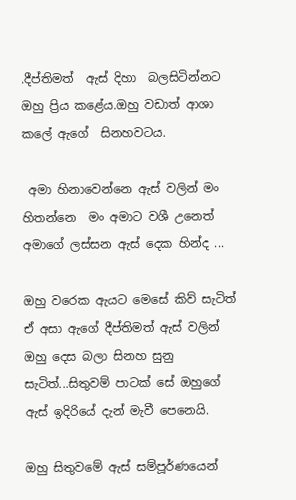.දීප්තිමත්  ඇස් දිහා  බලසිටින්නට ඔහු ප්‍රිය කළේය.ඔහු වඩාත් ආශා කලේ ඇගේ  සිනහවටය.

 අමා හිනාවෙන්නෙ ඇස් වලින් මං හිතන්නෙ  මං අමාට වශී උනෙත් අමාගේ ලස්සන ඇස් දෙක හින්ද ...

ඔහු වරෙක ඇයට මෙසේ කිව් සැටිත් ඒ අසා ඇගේ දීප්තිමත් ඇස් වලින් ඔහු දෙස බලා සිනහ සුනු සැටිත්...සිතුවම් පාටක් සේ ඔහුගේ ඇස් ඉදිරියේ දැන් මැවී පෙනෙයි.

ඔහු සිතුවමේ ඇස් සම්පූර්ණයෙන්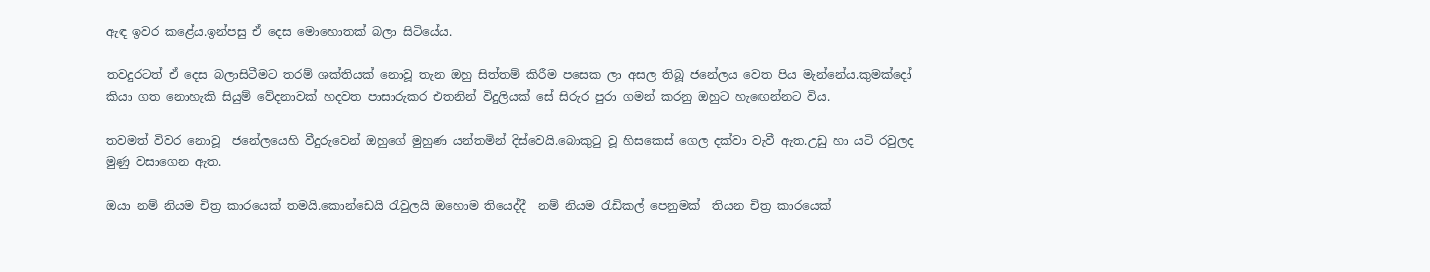ඇඳ ඉවර කළේය.ඉන්පසු ඒ දෙස මොහොතක් බලා සිටියේය.

තවදුරටත් ඒ දෙස බලාසිටීමට තරම් ශක්තියක් නොවූ තැන ඔහු සිත්තම් කිරීම පසෙක ලා අසල තිබූ ජනේලය වෙත පිය මැන්නේය.කුමක්දෝ කියා ගත නොහැකි සියුම් වේදනාවක් හදවත පාසාරුකර එතනින් විදුලියක් සේ සිරුර පුරා ගමන් කරනු ඔහුට හැඟෙන්නට විය.

තවමත් විවර නොවූ  ජනේලයෙහි වීදුරුවෙන් ඔහුගේ මුහුණ යන්තමින් දිස්වෙයි.බොකුටු වූ හිසකෙස් ගෙල දක්වා වැවී ඇත.උඩු හා යටි රවුලද මුණු වසාගෙන ඇත.

ඔයා නම් නියම චිත්‍ර කාරයෙක් තමයි.කොන්ඩෙයි රැවුලයි ඔහොම තියෙද්දී  නම් නියම රැඩිකල් පෙනුමක්  තියන චිත්‍ර කාරයෙක්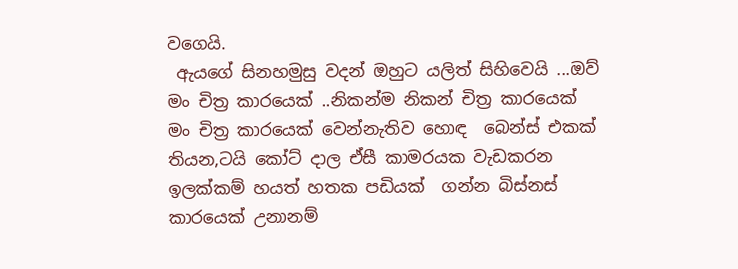වගෙයි.
 ඇයගේ සිනහමුසු වදන් ඔහුට යලිත් සිහිවෙයි ...ඔව් මං චිත්‍ර කාරයෙක් ..නිකන්ම නිකන් චිත්‍ර කාරයෙක් මං චිත්‍ර කාරයෙක් වෙන්නැතිව හොඳ  බෙන්ස් එකක්  තියන,ටයි කෝට් දාල ඒසී කාමරයක වැඩකරන ඉලක්කම් හයත් හතක පඩියක්  ගන්න බිස්නස් කාරයෙක් උනානම්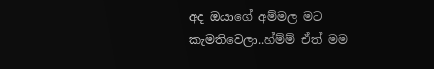අද ඔයාගේ අම්මල මට කැමතිවෙලා..හ්ම්ම් ඒත් මම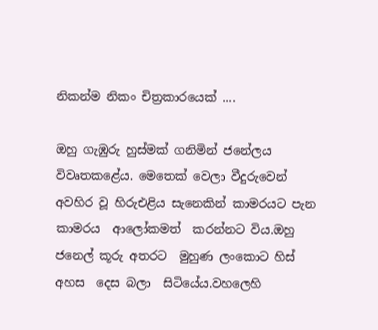නිකන්ම නිකං චිත්‍රකාරයෙක් ....

ඔහු ගැඹුරු හුස්මක් ගනිමින් ජනේලය  විවෘතකළේය. මෙතෙක් වෙලා වීදුරුවෙන් අවහිර වූ හිරුඑළිය සැනෙකින් කාමරයට පැන  කාමරය  ආලෝකමත්  කරන්නට විය.ඔහු ජනෙල් කූරු අතරට  මුහුණ ලංකොට හිස් අහස  දෙස බලා  සිටියේය.වහලෙහි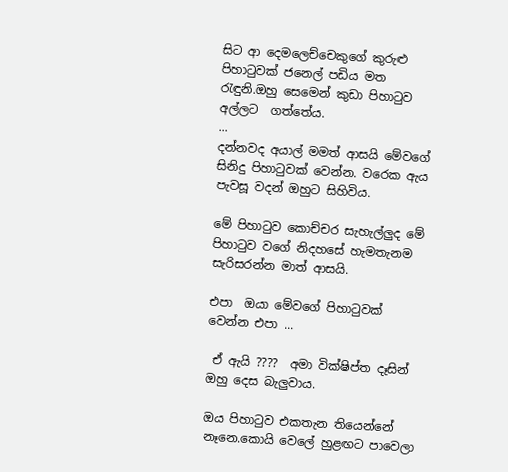සිට ආ දෙමලෙච්චෙකුගේ කුරුළු පිහාටුවක් ජනෙල් පඩිය මත රැඳුනි.ඔහු සෙමෙන් කුඩා පිහාටුව අල්ලට  ගත්තේය.
...
දන්නවද අයාල් මමත් ආසයි මේවගේ සිනිදු පිහාටුවක් වෙන්න. වරෙක ඇය  පැවසූ වදන් ඔහුට සිහිවිය.

මේ පිහාටුව කොච්චර සැහැල්ලුද මේ පිහාටුව වගේ නිදහසේ හැමතැනම සැරිසරන්න මාත් ආසයි.

එපා  ඔයා මේවගේ පිහාටුවක් වෙන්න එපා ...

 ඒ ඇයි ????  අමා වික්ෂිප්ත දෑසින් ඔහු දෙස බැලුවාය.

ඔය පිහාටුව එකතැන තියෙන්නේ නෑනෙ.කොයි වෙලේ හුළඟට පාවෙලා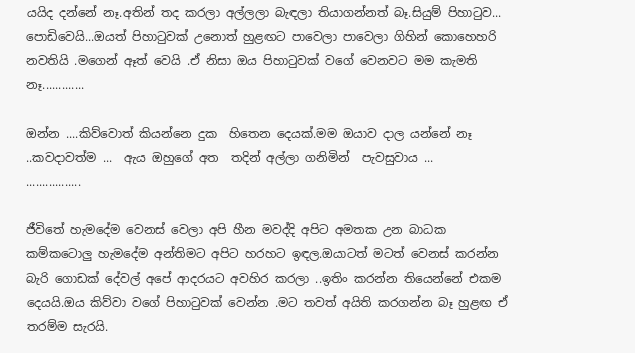යයිද දන්නේ නෑ.අතින් තද කරලා අල්ලලා බැඳලා තියාගන්නත් බෑ.සියුම් පිහාටුව... පොඩිවෙයි...ඔයත් පිහාටුවක් උනොත් හුළඟට පාවෙලා පාවෙලා ගිහින් කොහෙහරි නවතියි .මගෙන් ඈත් වෙයි .ඒ නිසා ඔය පිහාටුවක් වගේ වෙනවට මම කැමති නෑ.............

ඔන්න ....කිව්වොත් කියන්නෙ දුක  හිතෙන දෙයක්.මම ඔයාව දාල යන්නේ නෑ ..කවදාවත්ම ...  ඇය ඔහුගේ අත  තදින් අල්ලා ගනිමින්  පැවසුවාය ...
.................

ජීවිතේ හැමදේම වෙනස් වෙලා අපි හීන මවද්දි අපිට අමතක උන බාධක කම්කටොලු හැමදේම අන්තිමට අපිට හරහට ඉඳල.ඔයාටත් මටත් වෙනස් කරන්න බැරි ගොඩක් දේවල් අපේ ආදරයට අවහිර කරලා ..ඉතිං කරන්න තියෙන්නේ එකම දෙයයි.ඔය කිව්වා වගේ පිහාටුවක් වෙන්න .මට තවත් අයිති කරගන්න බෑ හුළඟ ඒ තරම්ම සැරයි.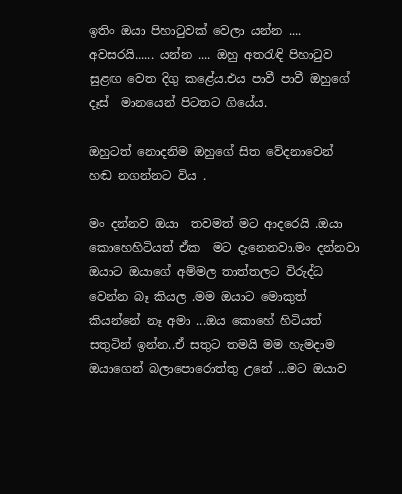ඉතිං ඔයා පිහාටුවක් වෙලා යන්න .... අවසරයි...... යන්න .... ඔහු අතරැඳි පිහාටුව සුළඟ වෙත දිගු කළේය.එය පාවී පාවී ඔහුගේ  දෑස්  මානයෙන් පිටතට ගියේය.

ඔහුටත් නොදනිම ඔහුගේ සිත වේදනාවෙන් හඬ නගන්නට විය .

මං දන්නව ඔයා  තවමත් මට ආදරෙයි .ඔයා  කොහෙහිටියත් ඒක  මට දැනෙනවා.මං දන්නවා ඔයාට ඔයාගේ අම්මල තාත්තලට විරුද්ධ  වෙන්න බෑ කියල .මම ඔයාට මොකුත් කියන්නේ නෑ අමා ...ඔය කොහේ හිටියත් සතුටින් ඉන්න..ඒ සතුට තමයි මම හැමදාම ඔයාගෙන් බලාපොරොත්තු උනේ ...මට ඔයාව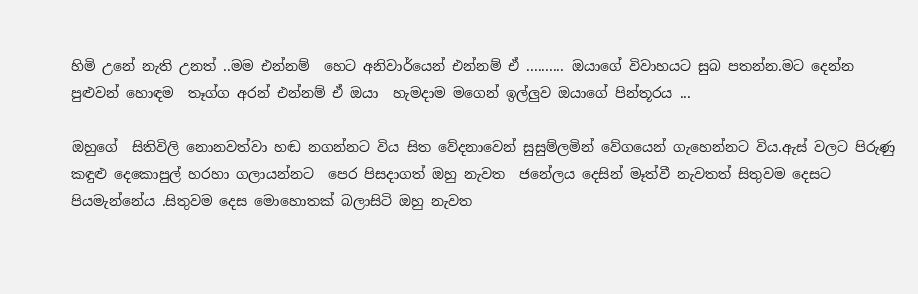හිමි උනේ නැති උනත් ..මම එන්නම්  හෙට අනිවාර්යෙන් එන්නම් ඒ .......... ඔයාගේ විවාහයට සුබ පතන්න.මට දෙන්න පුළුවන් හොඳම  තෑග්ග අරන් එන්නම් ඒ ඔයා  හැමදාම මගෙන් ඉල්ලුව ඔයාගේ පින්තූරය ...

ඔහුගේ  සිතිවිලි නොනවත්වා හඬ නගන්නට විය සිත වේදනාවෙන් සුසුම්ලමින් වේගයෙන් ගැහෙන්නට විය.ඇස් වලට පිරුණු කඳුළු දෙකොපුල් හරහා ගලායන්නට  පෙර පිසදාගත් ඔහු නැවත  ජනේලය දෙසින් මෑත්වී නැවතත් සිතුවම දෙසට පියමැන්නේය .සිතුවම දෙස මොහොතක් බලාසිටි ඔහු නැවත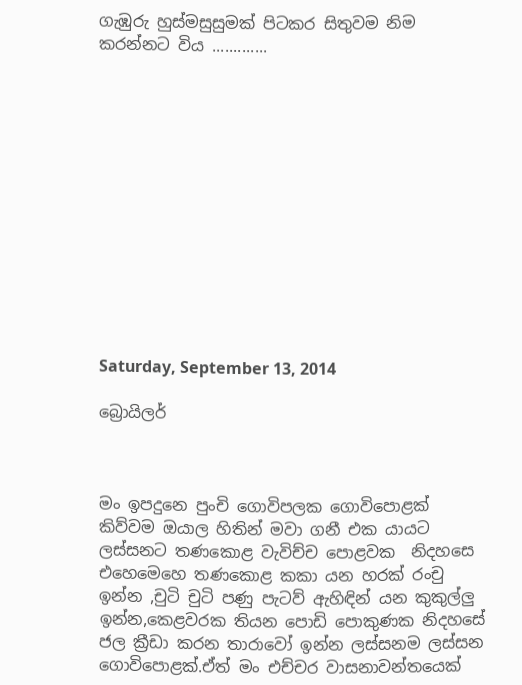ගැඹුරු හුස්මසුසුමක් පිටකර සිතුවම නිම කරන්නට විය .............













Saturday, September 13, 2014

බ්‍රොයිලර්



මං ඉපදුනෙ පුංචි ගොවිපලක ගොවිපොළක් කිව්වම ඔයාල හිතින් මවා ගනී එක යායට  ලස්සනට තණකොළ වැවිච්ච පොළවක  නිදහසෙ  එහෙමෙහෙ තණකොළ කකා යන හරක් රංචු ඉන්න ,චුටි චුටි පණු පැටව් ඇහිඳින් යන කුකුල්ලු ඉන්න,කෙළවරක තියන පොඩි පොකුණක නිදහසේ ජල ක්‍රීඩා කරන තාරාවෝ ඉන්න ලස්සනම ලස්සන ගොවිපොළක්.ඒත් මං එච්චර වාසනාවන්තයෙක්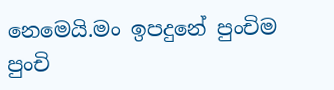නෙමෙයි.මං ඉපදුනේ පුංචිම පුංචි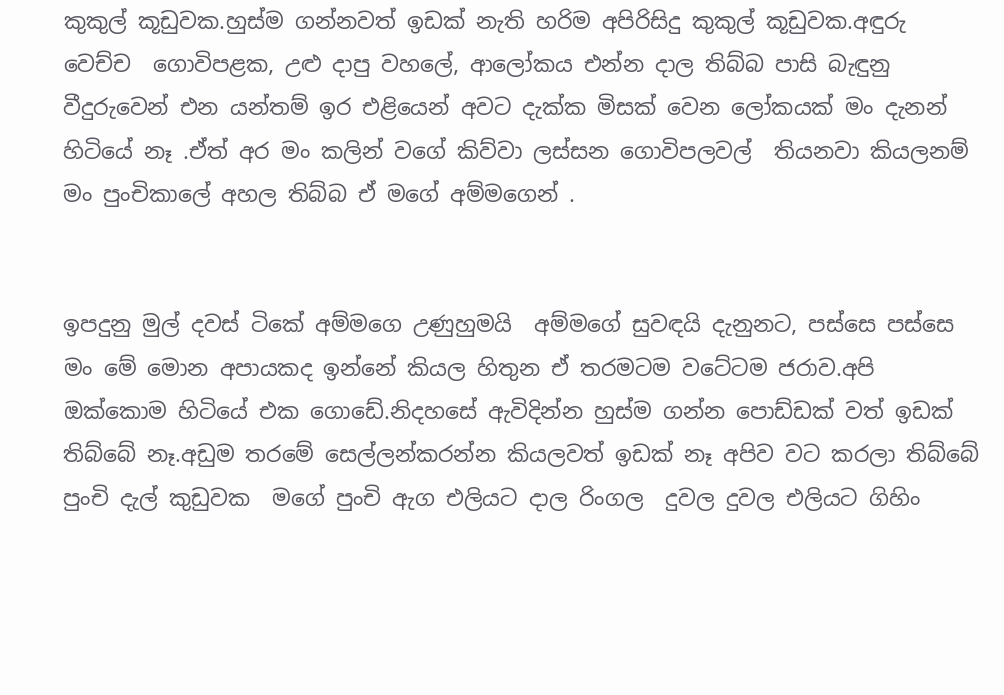කුකුල් කූඩුවක.හුස්ම ගන්නවත් ඉඩක් නැති හරිම අපිරිසිදු කුකුල් කූඩුවක.අඳුරු වෙච්ච  ගොවිපළක, උළු දාපු වහලේ, ආලෝකය එන්න දාල තිබ්බ පාසි බැඳුනු වීදුරුවෙන් එන යන්තම් ඉර එළියෙන් අවට දැක්ක මිසක් වෙන ලෝකයක් මං දැනන් හිටියේ නෑ .ඒත් අර මං කලින් වගේ කිව්වා ලස්සන ගොවිපලවල්  තියනවා කියලනම් මං පුංචිකාලේ අහල තිබ්බ ඒ මගේ අම්මගෙන් .


ඉපදුනු මුල් දවස් ටිකේ අම්මගෙ උණුහුමයි  අම්මගේ සුවඳයි දැනුනට, පස්සෙ පස්සෙ මං මේ මොන අපායකද ඉන්නේ කියල හිතුන ඒ තරමටම වටේටම ජරාව.අපි ඔක්කොම හිටියේ එක ගොඩේ.නිදහසේ ඇවිදින්න හුස්ම ගන්න පොඩ්ඩක් වත් ඉඩක් තිබ්බේ නෑ.අඩුම තරමේ සෙල්ලන්කරන්න කියලවත් ඉඩක් නෑ අපිව වට කරලා තිබ්බේ පුංචි දැල් කුඩුවක  මගේ පුංචි ඇග එලියට දාල රිංගල  දුවල දුවල එලියට ගිහිං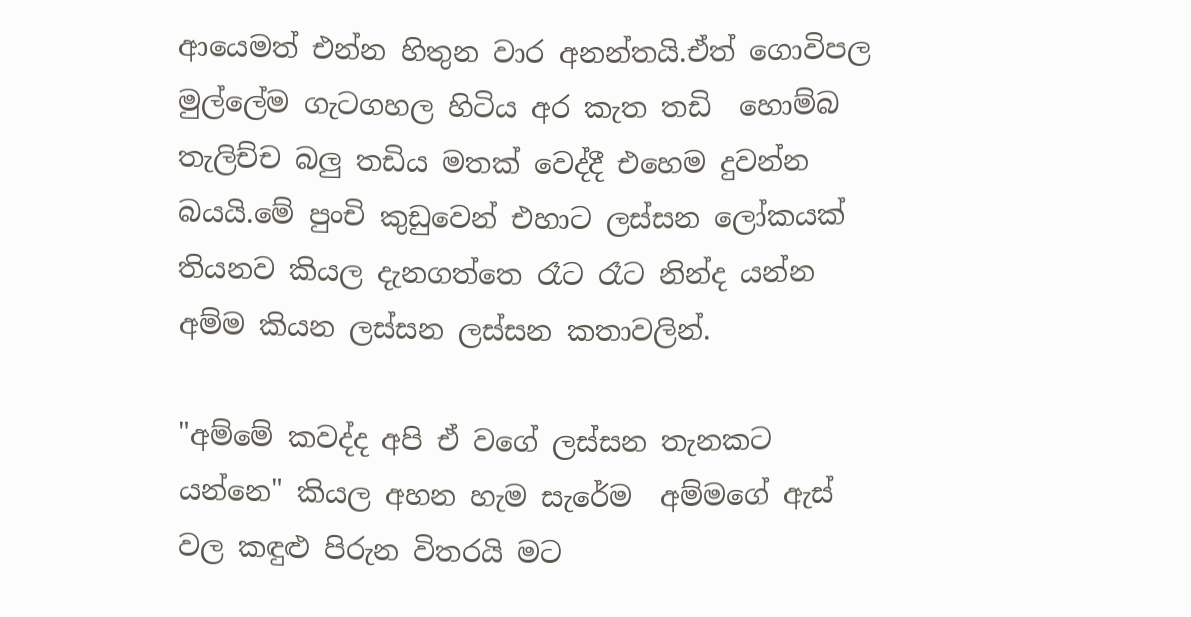ආයෙමත් එන්න හිතුන වාර අනන්තයි.ඒත් ගොවිපල මුල්ලේම ගැටගහල හිටිය අර කැත තඩි  හොම්බ තැලිච්ච බලු තඩිය මතක් වෙද්දී එහෙම දුවන්න බයයි.මේ පුංචි කුඩුවෙන් එහාට ලස්සන ලෝකයක් තියනව කියල දැනගත්තෙ රෑට රෑට නින්ද යන්න අම්ම කියන ලස්සන ලස්සන කතාවලින්.

"අම්මේ කවද්ද අපි ඒ වගේ ලස්සන තැනකට යන්නෙ" කියල අහන හැම සැරේම  අම්මගේ ඇස් වල කඳුළු පිරුන විතරයි මට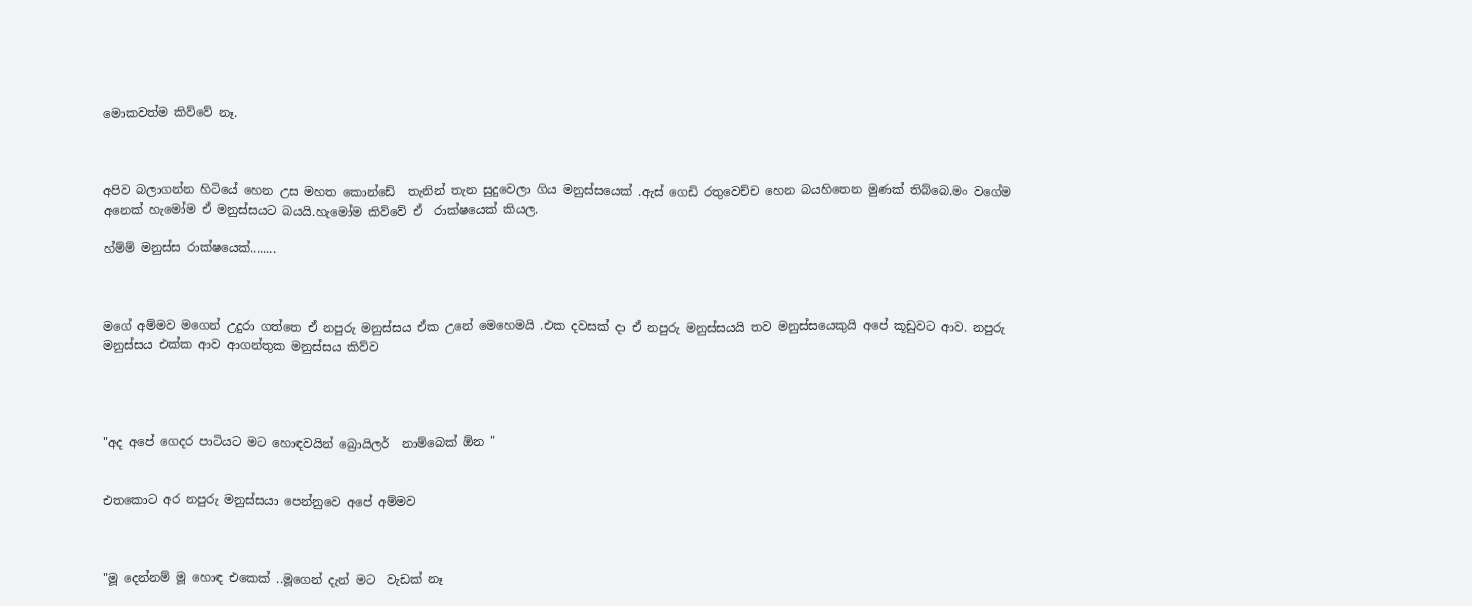මොකවත්ම කිව්වේ නෑ.



අපිව බලාගන්න හිටියේ හෙන උස මහත කොන්ඩේ  තැනින් තැන සුදුවෙලා ගිය මනුස්සයෙක් .ඇස් ගෙඩි රතුවෙච්ච හෙන බයහිතෙන මුණක් තිබ්බෙ.මං වගේම අනෙක් හැමෝම ඒ මනුස්සයට බයයි.හැමෝම කිව්වේ ඒ  රාක්ෂයෙක් කියල.

හ්ම්ම් මනුස්ස රාක්ෂයෙක්........



මගේ අම්මව මගෙන් උදුරා ගත්තෙ ඒ නපුරු මනුස්සය ඒක උනේ මෙහෙමයි .එක දවසක් දා ඒ නපුරු මනුස්සයයි තව මනුස්සයෙකුයි අපේ කූඩුවට ආව. නපුරු මනුස්සය එක්ක ආව ආගන්තුක මනුස්සය කිව්ව




"අද අපේ ගෙදර පාටියට මට හොඳවයින් බ්‍රොයිලර්  නාම්බෙක් ඕන "


එතකොට අර නපුරු මනුස්සයා පෙන්නුවෙ අපේ අම්මව



"මූ දෙන්නම් මූ හොඳ එකෙක් ..මූගෙන් දැන් මට  වැඩක් නෑ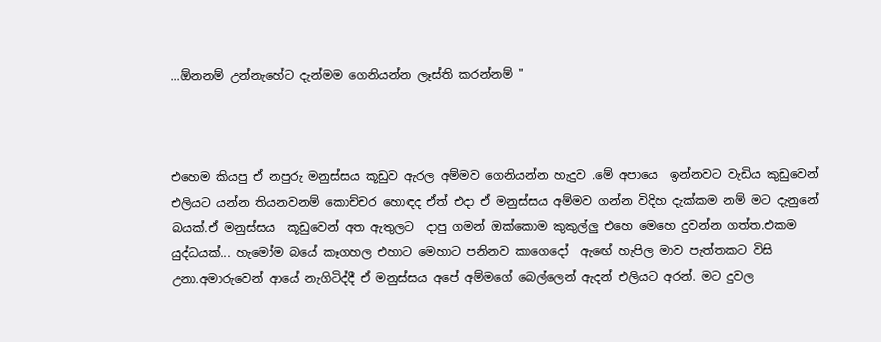...ඕනනම් උන්නැහේට දැන්මම ගෙනියන්න ලෑස්ති කරන්නම් "



එහෙම කියපු ඒ නපුරු මනුස්සය කූඩුව ඇරල අම්මව ගෙනියන්න හැදුව .මේ අපායෙ  ඉන්නවට වැඩිය කුඩුවෙන් එලියට යන්න තියනවනම් කොච්චර හොඳද ඒත් එදා ඒ මනුස්සය අම්මව ගන්න විදිහ දැක්කම නම් මට දැනුනේ බයක්.ඒ මනුස්සය  කූඩුවෙන් අත ඇතුලට  දාපු ගමන් ඔක්කොම කුකුල්ලු එහෙ මෙහෙ දුවන්න ගත්ත.එකම යුද්ධයක්... හැමෝම බයේ කෑගහල එහාට මෙහාට පනිනව කාගෙදෝ  ඇඟේ හැපිල මාව පැත්තකට විසි උනා.අමාරුවෙන් ආයේ නැගිටිද්දී ඒ මනුස්සය අපේ අම්මගේ බෙල්ලෙන් ඇදන් එලියට අරන්. මට දුවල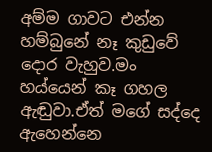අම්ම ගාවට එන්න හම්බුනේ නෑ කුඩුවේ දොර වැහුව.මං හය්යෙන් කෑ ගහල ඇඬුවා.ඒත් මගේ සද්දෙ ඇහෙන්නෙ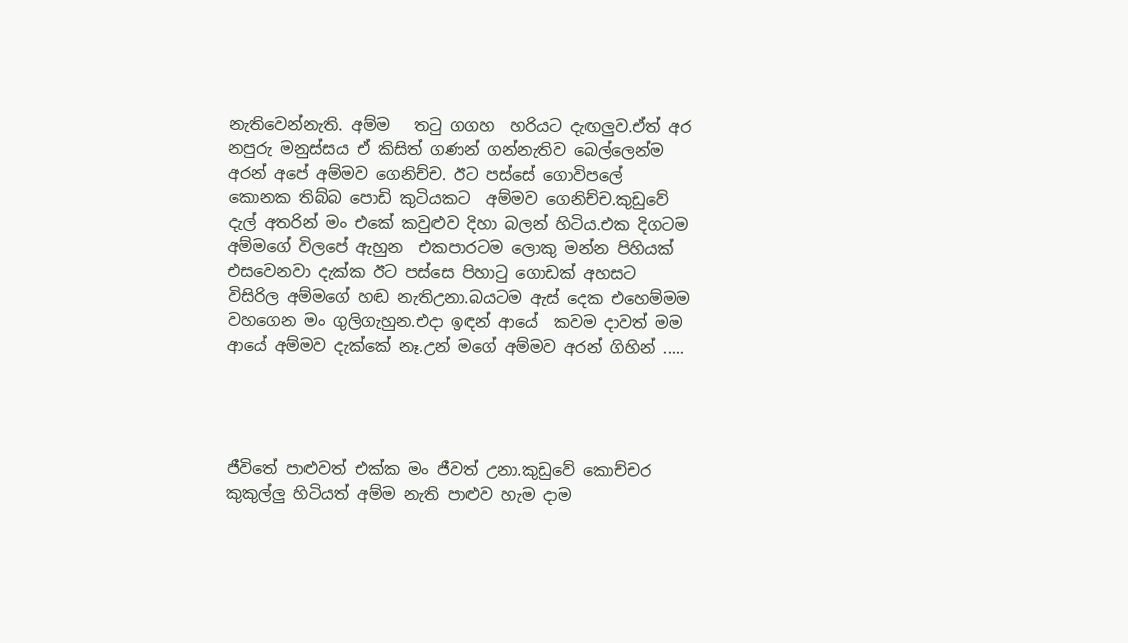නැතිවෙන්නැති. අම්ම   තටු ගගහ  හරියට දැඟලුව.ඒත් අර නපුරු මනුස්සය ඒ කිසිත් ගණන් ගන්නැතිව බෙල්ලෙන්ම අරන් අපේ අම්මව ගෙනිච්ච. ඊට පස්සේ ගොවිපලේ කොනක තිබ්බ පොඩි කුටියකට  අම්මව ගෙනිච්ච.කුඩුවේ දැල් අතරින් මං එකේ කවුළුව දිහා බලන් හිටිය.එක දිගටම අම්මගේ විලපේ ඇහුන  එකපාරටම ලොකු මන්න පිහියක් එසවෙනවා දැක්ක ඊට පස්සෙ පිහාටු ගොඩක් අහසට විසිරිල අම්මගේ හඬ නැතිඋනා.බයටම ඇස් දෙක එහෙම්මම වහගෙන මං ගුලිගැහුන.එදා ඉඳන් ආයේ  කවම දාවත් මම ආයේ අම්මව දැක්කේ නෑ.උන් මගේ අම්මව අරන් ගිහින් .....




ජීවිතේ පාළුවත් එක්ක මං ජීවත් උනා.කුඩුවේ කොච්චර කුකුල්ලු හිටියත් අම්ම නැති පාළුව හැම දාම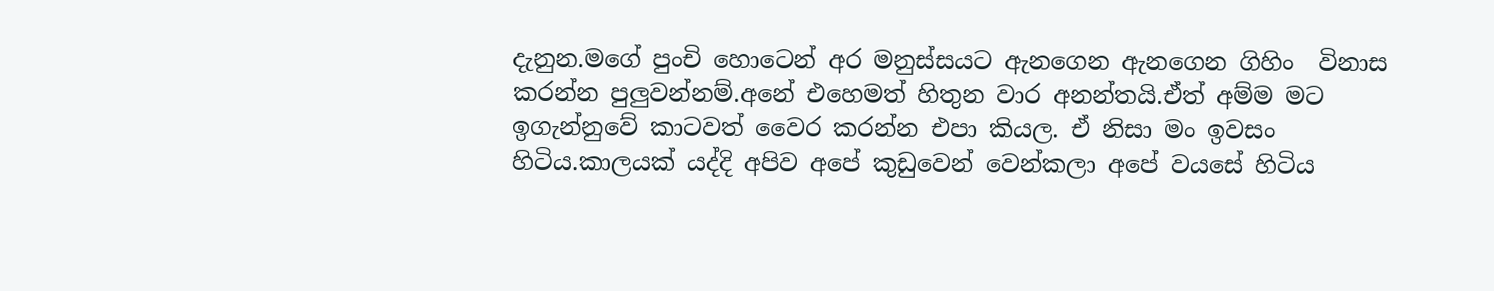දැනුන.මගේ පුංචි හොටෙන් අර මනුස්සයට ඇනගෙන ඇනගෙන ගිහිං  විනාස කරන්න පුලුවන්නම්.අනේ එහෙමත් හිතුන වාර අනන්තයි.ඒත් අම්ම මට ඉගැන්නුවේ කාටවත් වෛර කරන්න එපා කියල. ඒ නිසා මං ඉවසං හිටිය.කාලයක් යද්දි අපිව අපේ කුඩුවෙන් වෙන්කලා අපේ වයසේ හිටිය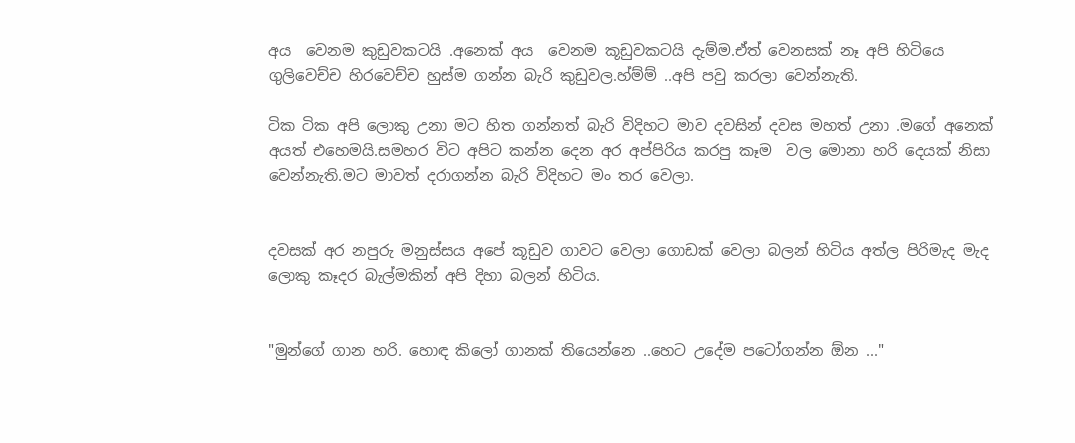අය  වෙනම කුඩුවකටයි .අනෙක් අය  වෙනම කූඩුවකටයි දැම්ම.ඒත් වෙනසක් නෑ අපි හිටියෙ ගුලිවෙච්ච හිරවෙච්ච හුස්ම ගන්න බැරි කුඩුවල.හ්ම්ම් ..අපි පවු කරලා වෙන්නැති.

ටික ටික අපි ලොකු උනා මට හිත ගන්නත් බැරි විදිහට මාව දවසින් දවස මහත් උනා .මගේ අනෙක් අයත් එහෙමයි.සමහර විට අපිට කන්න දෙන අර අප්පිරිය කරපු කෑම  වල මොනා හරි දෙයක් නිසා වෙන්නැති.මට මාවත් දරාගන්න බැරි විදිහට මං තර වෙලා.


දවසක් අර නපුරු මනුස්සය අපේ කූඩුව ගාවට වෙලා ගොඩක් වෙලා බලන් හිටිය අත්ල පිරිමැද මැද ලොකු කෑදර බැල්මකින් අපි දිහා බලන් හිටිය.


"මුන්ගේ ගාන හරි. හොඳ කිලෝ ගානක් තියෙන්නෙ ..හෙට උදේම පටෝගන්න ඕන ..."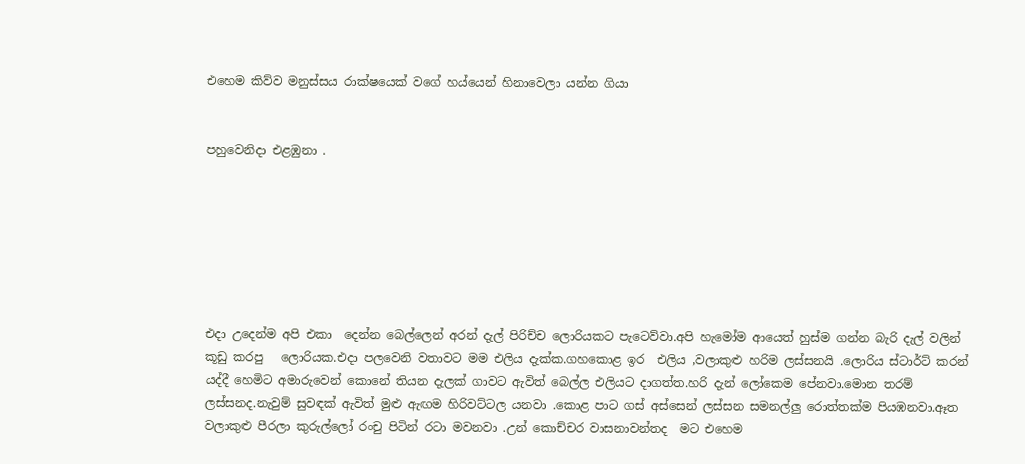එහෙම කිව්ව මනුස්සය රාක්ෂයෙක් වගේ හය්යෙන් හිනාවෙලා යන්න ගියා


පහුවෙනිදා එළඹුනා .







එදා උදෙන්ම අපි එකා  දෙන්න බෙල්ලෙන් අරන් දැල් පිරිච්ච ලොරියකට පැටෙව්වා.අපි හැමෝම ආයෙත් හුස්ම ගන්න බැරි දැල් වලින් කූඩු කරපු   ලොරියක.එදා පලවෙනි වතාවට මම එලිය දැක්ක.ගහකොළ ඉර  එලිය ,වලාකුළු හරිම ලස්සනයි .ලොරිය ස්ටාර්ට් කරන් යද්දී හෙමිට අමාරුවෙන් කොනේ තියන දැලක් ගාවට ඇවිත් බෙල්ල එලියට දාගත්ත.හරි දැන් ලෝකෙම පේනවා.මොන තරම් ලස්සනද.නැවුම් සුවඳක් ඇවිත් මුළු ඇඟම හිරිවට්ටල යනවා .කොළ පාට ගස් අස්සෙන් ලස්සන සමනල්ලු රොත්තක්ම පියඹනවා.ඈත වලාකුළු පීරලා කුරුල්ලෝ රංචු පිටින් රටා මවනවා .උන් කොච්චර වාසනාවන්තද  මට එහෙම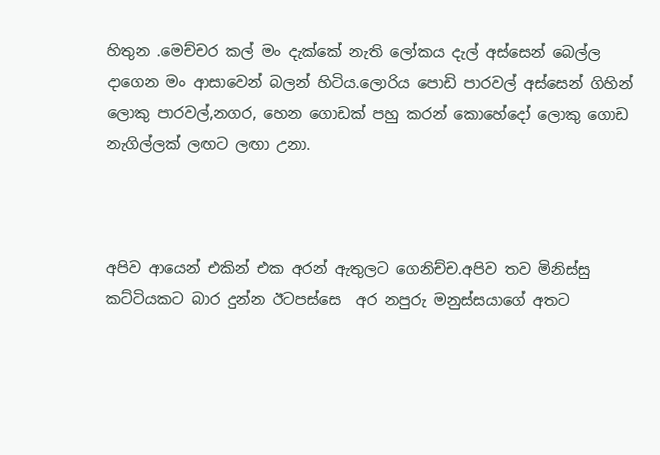හිතුන .මෙච්චර කල් මං දැක්කේ නැති ලෝකය දැල් අස්සෙන් බෙල්ල දාගෙන මං ආසාවෙන් බලන් හිටිය.ලොරිය පොඩි පාරවල් අස්සෙන් ගිහින්  ලොකු පාරවල්,නගර, හෙන ගොඩක් පහු කරන් කොහේදෝ ලොකු ගොඩ නැගිල්ලක් ලඟට ලඟා උනා.



අපිව ආයෙන් එකින් එක අරන් ඇතුලට ගෙනිච්ච.අපිව තව මිනිස්සු කට්ටියකට බාර දුන්න ඊටපස්සෙ  අර නපුරු මනුස්සයාගේ අතට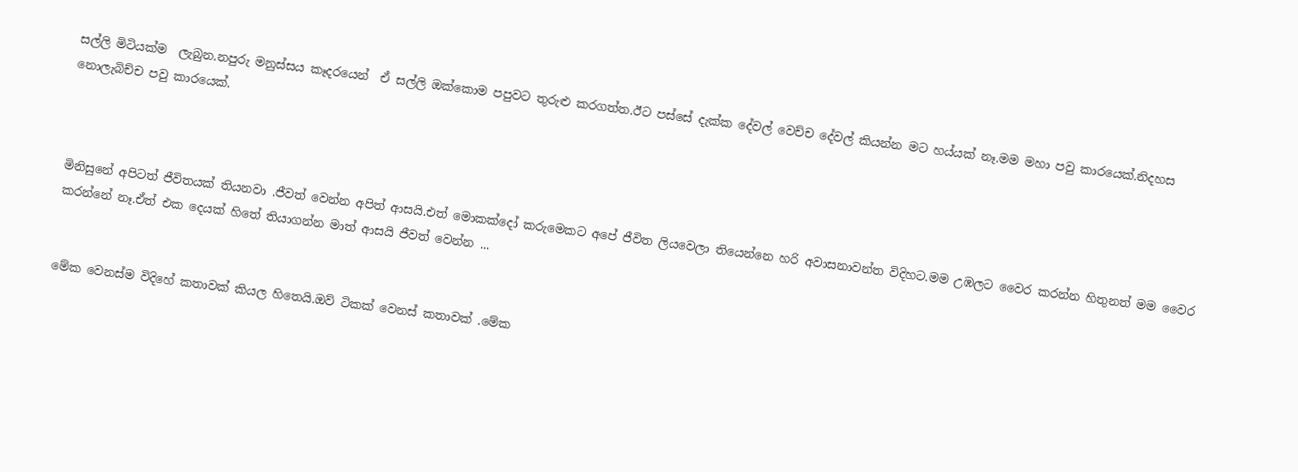සල්ලි මිටියක්ම  ලැබුන.නපුරු මනුස්සය කෑදරයෙන්  ඒ සල්ලි ඔක්කොම පපුවට තුරුළු කරගත්ත.ඊට පස්සේ දැක්ක දේවල් වෙච්ච දේවල් කියන්න මට හය්යක් නෑ.මම මහා පවු කාරයෙක්.නිදහස නොලැබිච්ච පවු කාරයෙක්.



මිනිසුනේ අපිටත් ජීවිතයක් තියනවා .ජීවත් වෙන්න අපිත් ආසයි.එත් මොකක්දෝ කරුමෙකට අපේ ජීවිත ලියවෙලා තියෙන්නෙ හරි අවාසනාවන්ත විදිහට.මම උඹලට වෛර කරන්න හිතුනත් මම වෛර කරන්නේ නෑ.ඒත් එක දෙයක් හිතේ තියාගන්න මාත් ආසයි ජීවත් වෙන්න ...


මේක වෙනස්ම විදිහේ කතාවක් කියල හිතෙයි.ඔව් ටිකක් වෙනස් කතාවක් .මේක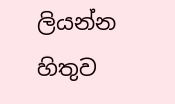ලියන්න හිතුව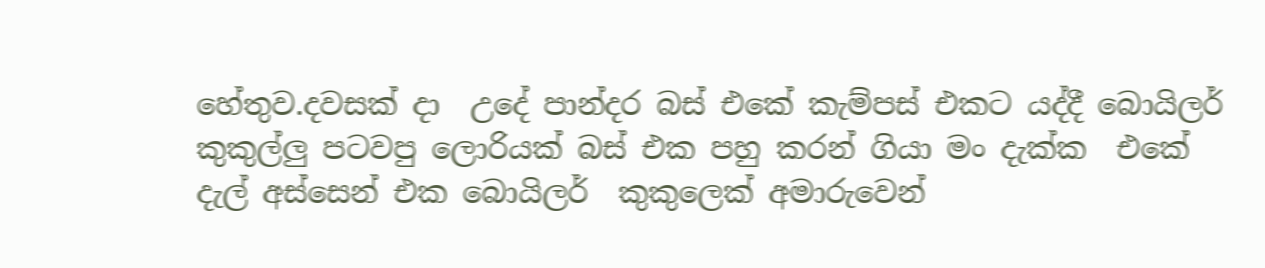හේතුව.දවසක් දා  උදේ පාන්දර බස් එකේ කැම්පස් එකට යද්දී බොයිලර් කුකුල්ලු පටවපු ලොරියක් බස් එක පහු කරන් ගියා මං දැක්ක  එකේ දැල් අස්සෙන් එක බොයිලර්  කුකුලෙක් අමාරුවෙන්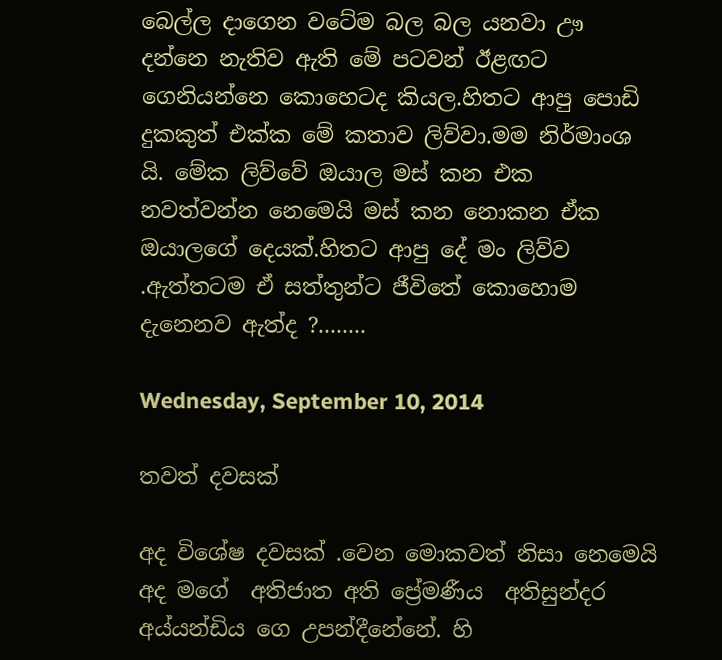බෙල්ල දාගෙන වටේම බල බල යනවා ඌ දන්නෙ නැතිව ඇති මේ පටවන් ඊළඟට ගෙනියන්නෙ කොහෙටද කියල.හිතට ආපු පොඩි දුකකුත් එක්ක මේ කතාව ලිව්වා.මම නිර්මාංශ යි. මේක ලිව්වේ ඔයාල මස් කන එක නවත්වන්න නෙමෙයි මස් කන නොකන ඒක  ඔයාලගේ දෙයක්.හිතට ආපු දේ මං ලිව්ව .ඇත්තටම ඒ සත්තුන්ට ජීවිතේ කොහොම දැනෙනව ඇත්ද ?........

Wednesday, September 10, 2014

තවත් දවසක්

අද විශේෂ දවසක් .වෙන මොකවත් නිසා නෙමෙයි අද මගේ  අතිජාත අති ප්‍රේමණීය  අතිසුන්දර  අය්යන්ඩිය ගෙ උපන්දීනේනේ. හි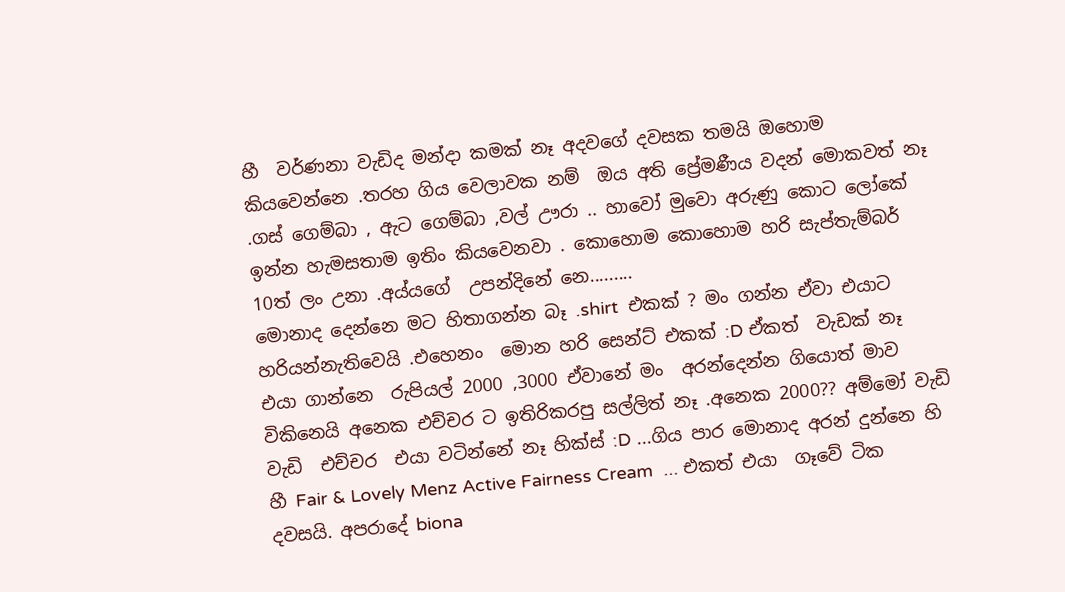හී  වර්ණනා වැඩිද මන්දා කමක් නෑ අදවගේ දවසක තමයි ඔහොම කියවෙන්නෙ .තරහ ගිය වෙලාවක නම්  ඔය අති ප්‍රේමණීය වදන් මොකවත් නෑ .ගස් ගෙම්බා , ඇට ගෙම්බා ,වල් ඌරා .. හාවෝ මුවො අරුණු කොට ලෝකේ ඉන්න හැමසතාම ඉතිං කියවෙනවා . කොහොම කොහොම හරි සැප්තැම්බර් 10ත් ලං උනා .අය්යගේ  උපන්දිනේ නෙ.........
මොනාද දෙන්නෙ මට හිතාගන්න බෑ .shirt  එකක් ? මං ගන්න ඒවා එයාට  හරියන්නැතිවෙයි .එහෙනං  මොන හරි සෙන්ට් එකක් :D ඒකත්  වැඩක් නෑ එයා ගාන්නෙ  රුපියල් 2000 ,3000 ඒවානේ මං  අරන්දෙන්න ගියොත් මාව විකිනෙයි අනෙක එච්චර ට ඉතිරිකරපු සල්ලිත් නෑ .අනෙක 2000?? අම්මෝ වැඩි වැඩි  එච්චර  එයා වටින්නේ නෑ හික්ස් :D ...ගිය පාර මොනාද අරන් දුන්නෙ හි හී Fair & Lovely Menz Active Fairness Cream  ... එකත් එයා  ගෑවේ ටික දවසයි. අපරාදේ biona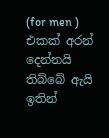(for men ) එකක් අරන් දෙන්නයි තිබ්බේ ඇයි  ඉතින්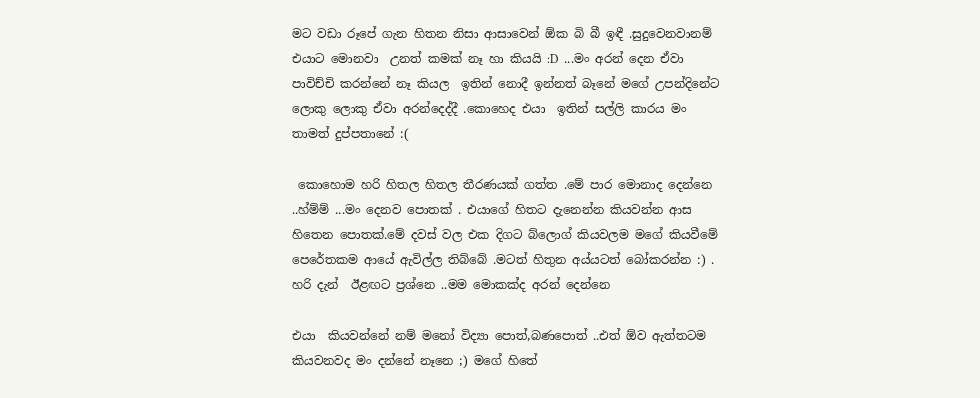මට වඩා රූපේ ගැන හිතන නිසා ආසාවෙන් ඕක බි බී ඉඳී .සුදුවෙනවානම් එයාට මොනවා  උනත් කමක් නෑ හා කියයි :D  ...මං අරන් දෙන ඒවා පාවිච්චි කරන්නේ නෑ කියල  ඉතින් නොදී ඉන්නත් බෑනේ මගේ උපන්දිනේට ලොකු ලොකු ඒවා අරන්දෙද්දී .කොහෙද එයා  ඉතින් සල්ලි කාරය මං  තාමත් දුප්පතානේ :(

 කොහොම හරි හිතල හිතල තීරණයක් ගත්ත .මේ පාර මොනාද දෙන්නෙ ..හ්ම්ම් ...මං දෙනව පොතක් . එයාගේ හිතට දැනෙන්න කියවන්න ආස හිතෙන පොතක්.මේ දවස් වල එක දිගට බ්ලොග් කියවලම මගේ කියවීමේ පෙරේතකම ආයේ ඇවිල්ල තිබ්බේ .මටත් හිතුන අය්යටත් බෝකරන්න :) .
හරි දැන්  ඊළඟට ප්‍රශ්නෙ ..මම මොකක්ද අරන් දෙන්නෙ

එයා  කියවන්නේ නම් මනෝ විද්‍යා පොත්,බණපොත් ..එත් ඕව ඇත්තටම කියවනවද මං දන්නේ නෑනෙ ;) මගේ හිතේ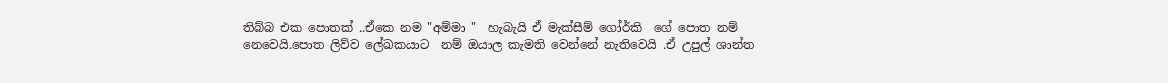තිබ්බ එක පොතක් ..ඒකෙ නම "අම්මා "  හැබැයි ඒ මැක්සීම් ගෝර්කි  ගේ පොත නම් නෙවෙයි.පොත ලිව්ව ලේඛකයාට  නම් ඔයාල කැමති වෙන්නේ නැතිවෙයි .ඒ උපුල් ශාන්ත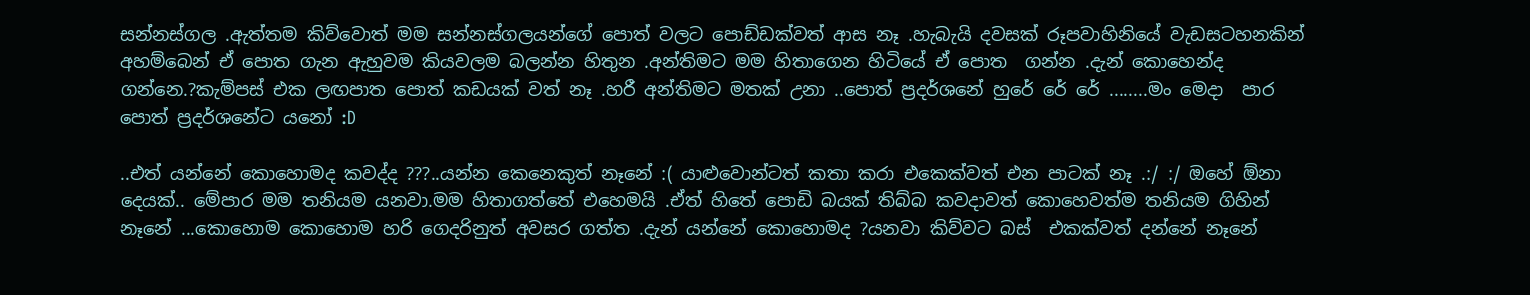සන්නස්ගල .ඇත්තම කිව්වොත් මම සන්නස්ගලයන්ගේ පොත් වලට පොඩ්ඩක්වත් ආස නෑ .හැබැයි දවසක් රූපවාහිනියේ වැඩසටහනකින් අහම්බෙන් ඒ පොත ගැන ඇහුවම කියවලම බලන්න හිතුන .අන්තිමට මම හිතාගෙන හිටියේ ඒ පොත  ගන්න .දැන් කොහෙන්ද ගන්නෙ.?කැම්පස් එක ලඟපාත පොත් කඩයක් වත් නෑ .හරී අන්තිමට මතක් උනා ..පොත් ප්‍රදර්ශනේ හුරේ රේ රේ ........මං මෙදා  පාර පොත් ප්‍රදර්ශනේට යනෝ :D

..එත් යන්නේ කොහොමද කවද්ද ???..යන්න කෙනෙකුත් නෑනේ :( යාළුවොන්ටත් කතා කරා එකෙක්වත් එන පාටක් නෑ .:/ :/ ඔහේ ඕනා දෙයක්.. මේපාර මම තනියම යනවා.මම හිතාගත්තේ එහෙමයි .ඒත් හිතේ පොඩි බයක් තිබ්බ කවදාවත් කොහෙවත්ම තනියම ගිහින් නෑනේ ...කොහොම කොහොම හරි ගෙදරිනුත් අවසර ගත්ත .දැන් යන්නේ කොහොමද ?යනවා කිව්වට බස්  එකක්වත් දන්නේ නෑනේ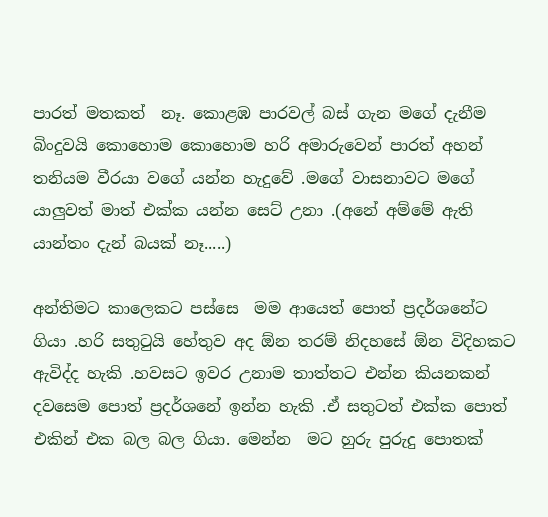පාරත් මතකත්  නෑ. කොළඹ පාරවල් බස් ගැන මගේ දැනීම බිංදුවයි කොහොම කොහොම හරි අමාරුවෙන් පාරත් අහන්  තනියම වීරයා වගේ යන්න හැදුවේ .මගේ වාසනාවට මගේ යාලුවත් මාත් එක්ක යන්න සෙට් උනා .(අනේ අම්මේ ඇති යාන්තං දැන් බයක් නෑ.....)

අන්තිමට කාලෙකට පස්සෙ  මම ආයෙත් පොත් ප්‍රදර්ශනේට ගියා .හරි සතුටුයි හේතුව අද ඕන තරම් නිදහසේ ඕන විදිහකට ඇවිද්ද හැකි .හවසට ඉවර උනාම තාත්තට එන්න කියනකන් දවසෙම පොත් ප්‍රදර්ශනේ ඉන්න හැකි .ඒ සතුටත් එක්ක පොත් එකින් එක බල බල ගියා. මෙන්න  මට හුරු පුරුදු පොතක්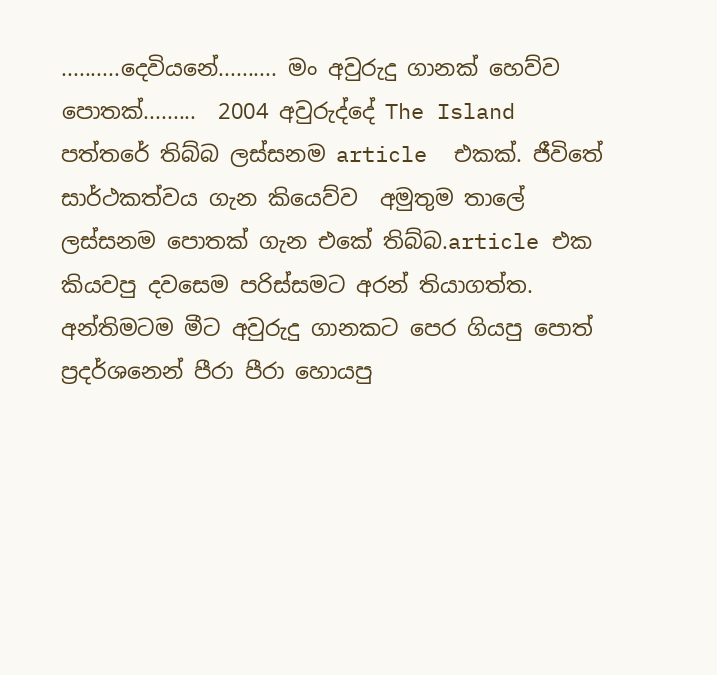..........දෙවියනේ.......... මං අවුරුදු ගානක් හෙව්ව පොතක්.........  2004 අවුරුද්දේ The Island පත්තරේ තිබ්බ ලස්සනම article  එකක්. ජීවිතේ සාර්ථකත්වය ගැන කියෙව්ව  අමුතුම තාලේ ලස්සනම පොතක් ගැන එකේ තිබ්බ.article එක කියවපු දවසෙම පරිස්සමට අරන් තියාගත්ත. අන්තිමටම මීට අවුරුදු ගානකට පෙර ගියපු පොත් ප්‍රදර්ශනෙන් පීරා පීරා හොයපු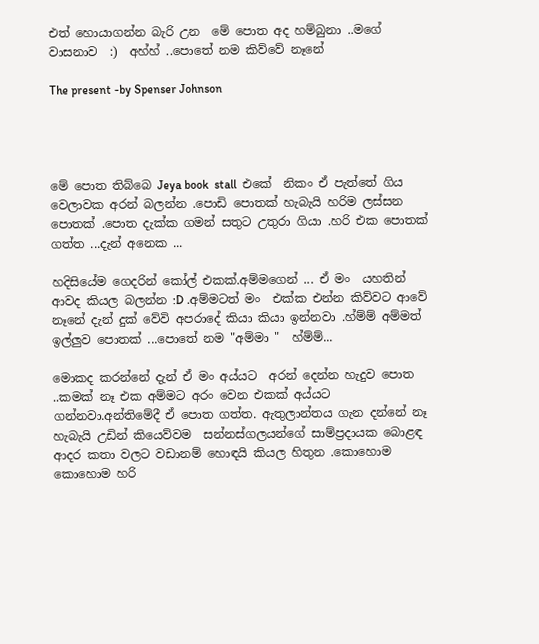එත් හොයාගන්න බැරි උන  මේ පොත අද හම්බුනා ..මගේ වාසනාව  :)  අහ්හ් ..පොතේ නම කිව්වේ නෑනේ

The present -by Spenser Johnson




මේ පොත තිබ්බෙ Jeya book  stall  එකේ  නිකං ඒ පැත්තේ ගිය වෙලාවක අරන් බලන්න .පොඩි පොතක් හැබැයි හරිම ලස්සන පොතක් .පොත දැක්ක ගමන් සතුට උතුරා ගියා .හරි එක පොතක් ගත්ත ...දැන් අනෙක ...

හදිසියේම ගෙදරින් කෝල් එකක්.අම්මගෙන් ... ඒ මං  යහතින් ආවද කියල බලන්න :D .අම්මටත් මං  එක්ක එන්න කිව්වට ආවේ නෑනේ දැන් දුක් වේවි අපරාදේ කියා කියා ඉන්නවා .හ්ම්ම් අම්මත් ඉල්ලුව පොතක් ...පොතේ නම "අම්මා "  හ්ම්ම්...

මොකද කරන්නේ දැන් ඒ මං අය්යට  අරන් දෙන්න හැදුව පොත ..කමක් නෑ එක අම්මට අරං වෙන එකක් අය්යට  ගන්නවා.අන්තිමේදී ඒ පොත ගත්ත. ඇතුලාන්තය ගැන දන්නේ නෑ හැබැයි උඩින් කියෙව්වම  සන්නස්ගලයන්ගේ සාම්ප්‍රදායක බොළඳ ආදර කතා වලට වඩානම් හොඳයි කියල හිතුන .කොහොම කොහොම හරි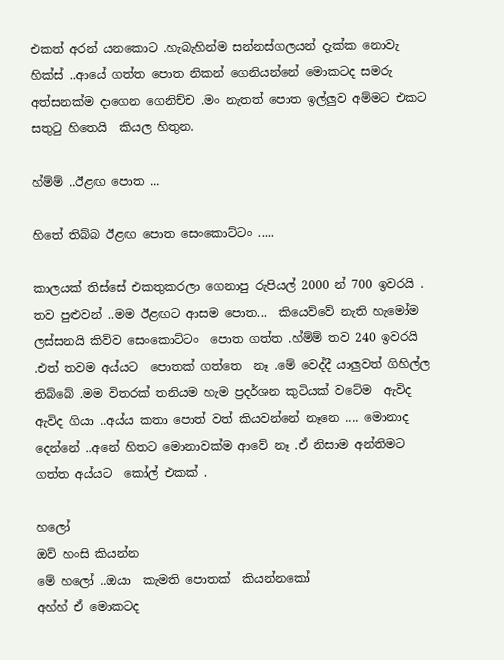එකත් අරන් යනකොට .හැබැහින්ම සන්නස්ගලයන් දැක්ක නොවැ හික්ස් ..ආයේ ගත්ත පොත නිකන් ගෙනියන්නේ මොකටද සමරු අත්සනක්ම දාගෙන ගෙනිච්ච .මං නැතත් පොත ඉල්ලුව අම්මට එකට සතුටු හිතෙයි  කියල හිතුන.

හ්ම්ම් ..ඊළඟ පොත ...

හිතේ තිබ්බ ඊළඟ පොත සෙංකොට්ටං .....

කාලයක් තිස්සේ එකතුකරලා ගෙනාපු රුපියල් 2000 න් 700 ඉවරයි . තව පුළුවන් ..මම ඊළඟට ආසම පොත...  කියෙව්වේ නැති හැමෝම ලස්සනයි කිව්ව සෙංකොට්ටං  පොත ගත්ත .හ්ම්ම් තව 240 ඉවරයි .එත් තවම අය්යට  පොතක් ගත්තෙ  නෑ .මේ වෙද්දී යාලුවත් ගිහිල්ල තිබ්බේ .මම විතරක් තනියම හැම ප්‍රදර්ශන කුටියක් වටේම  ඇවිද ඇවිද ගියා ..අය්ය කතා පොත් වත් කියවන්නේ නෑනෙ .... මොනාද දෙන්නේ ..අනේ හිතට මොනාවක්ම ආවේ නෑ .ඒ නිසාම අන්තිමට  ගත්ත අය්යට  කෝල් එකක් .

හලෝ
ඔව් හංසි කියන්න
මේ හලෝ ..ඔයා  කැමති පොතක්  කියන්නකෝ
අහ්හ් ඒ මොකටද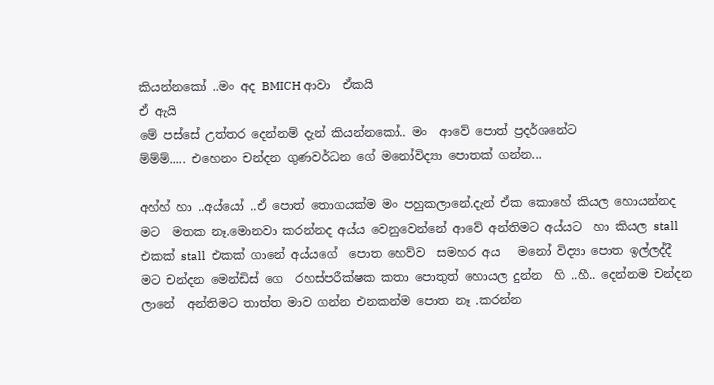කියන්නකෝ ..මං අද BMICH ආවා  ඒකයි
ඒ ඇයි
මේ පස්සේ උත්තර දෙන්නම් දැන් කියන්නකෝ.. මං  ආවේ පොත් ප්‍රදර්ශනේට
ම්ම්ම්..... එහෙනං චන්දන ගුණවර්ධන ගේ මනෝවිද්‍යා පොතක් ගන්න...

අහ්හ් හා ..අය්යෝ ..ඒ පොත් තොගයක්ම මං පහුකලානේ.දැන් ඒක කොහේ කියල හොයන්නද මට  මතක නෑ.මොනවා කරන්නද අය්ය වෙනුවෙන්නේ ආවේ අන්තිමට අය්යට  හා කියල stall  එකක් stall  එකක් ගානේ අය්යගේ  පොත හෙව්ව  සමහර අය   මනෝ විද්‍යා පොත ඉල්ලද්දී මට චන්දන මෙන්ඩිස් ගෙ  රහස්පරීක්ෂක කතා පොතුත් හොයල දුන්න  හි ..හී.. දෙන්නම චන්දන ලානේ  අන්තිමට තාත්ත මාව ගන්න එනකන්ම පොත නෑ .කරන්න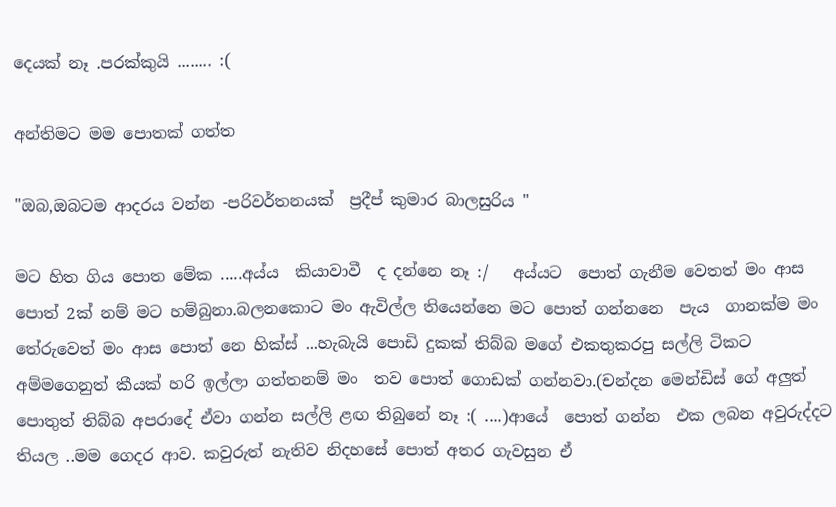දෙයක් නෑ .පරක්කුයි ........ :(

අන්තිමට මම පොතක් ගත්ත

"ඔබ,ඔබටම ආදරය වන්න -පරිවර්තනයක්  ප්‍රදීප් කුමාර බාලසුරිය "

මට හිත ගිය පොත මේක .....අය්ය  කියාවාවී  ද දන්නෙ නෑ :/   අය්යට  පොත් ගැනීම වෙතත් මං ආස පොත් 2ක් නම් මට හම්බුනා.බලනකොට මං ඇවිල්ල තියෙන්නෙ මට පොත් ගන්නනෙ  පැය  ගානක්ම මං තේරුවෙත් මං ආස පොත් නෙ හික්ස් ...හැබැයි පොඩි දුකක් තිබ්බ මගේ එකතුකරපු සල්ලි ටිකට අම්මගෙනුත් කීයක් හරි ඉල්ලා ගත්තනම් මං  තව පොත් ගොඩක් ගන්නවා.(චන්දන මෙන්ඩිස් ගේ අලුත් පොතුත් තිබ්බ අපරාදේ ඒවා ගන්න සල්ලි ළඟ තිබුනේ නෑ :( ....)ආයේ  පොත් ගන්න  එක ලබන අවුරුද්දට තියල ..මම ගෙදර ආව. කවුරුත් නැතිව නිදහසේ පොත් අතර ගැවසුන ඒ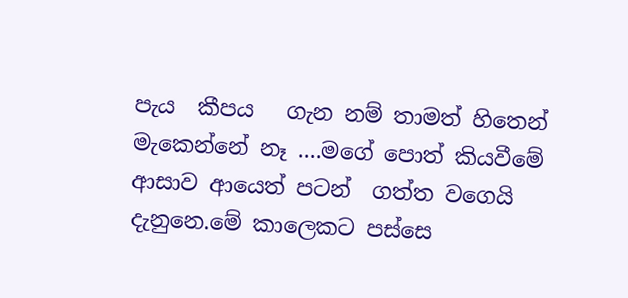පැය  කීපය   ගැන නම් තාමත් හිතෙන්  මැකෙන්නේ නෑ ....මගේ පොත් කියවීමේ ආසාව ආයෙත් පටන්  ගත්ත වගෙයි දැනුනෙ.මේ කාලෙකට පස්සෙ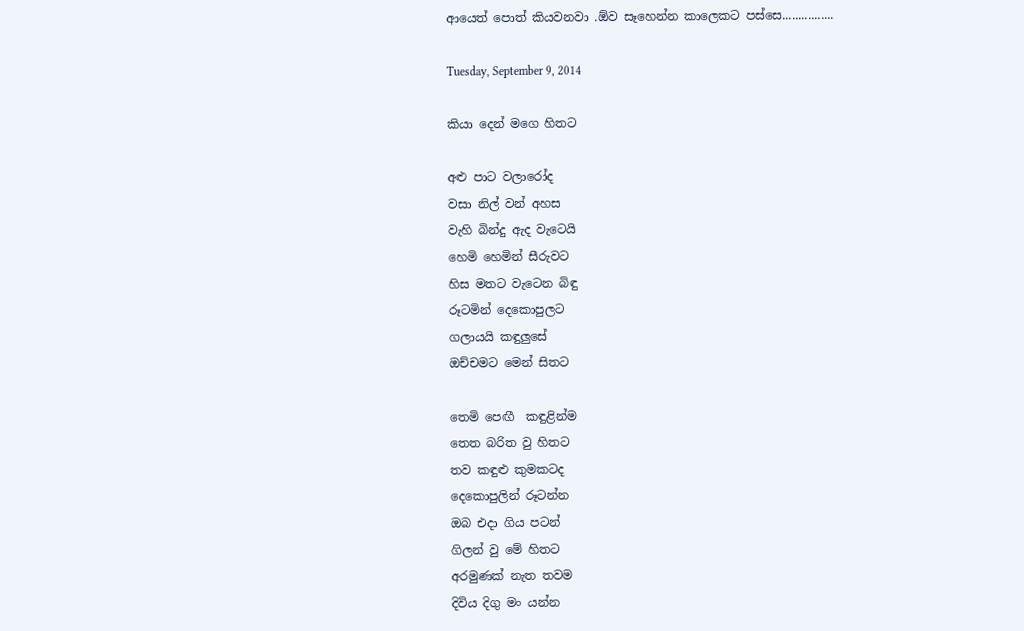ආයෙත් පොත් කියවනවා .ඕව සෑහෙන්න කාලෙකට පස්සෙ................

Tuesday, September 9, 2014

කියා දෙන් මගෙ හිතට

අළු පාට වලාරෝද
වසා නිල් වන් අහස
වැහි බින්දු ඇද වැටෙයි
හෙමි හෙමින් සීරුවට
හිස මතට වැටෙන බිඳු
රූටමින් දෙකොපුලට
ගලායයි කඳුලුසේ
ඔච්චමට මෙන් සිතට

තෙමි පෙඟී  කඳුළින්ම
තෙත බරිත වු හිතට
තව කඳුළු කුමකටද
දෙකොපුලින් රූටන්න
ඔබ එදා ගිය පටන්
ගිලන් වු මේ හිතට
අරමුණක් නැත තවම
දිවිය දිගු මං යන්න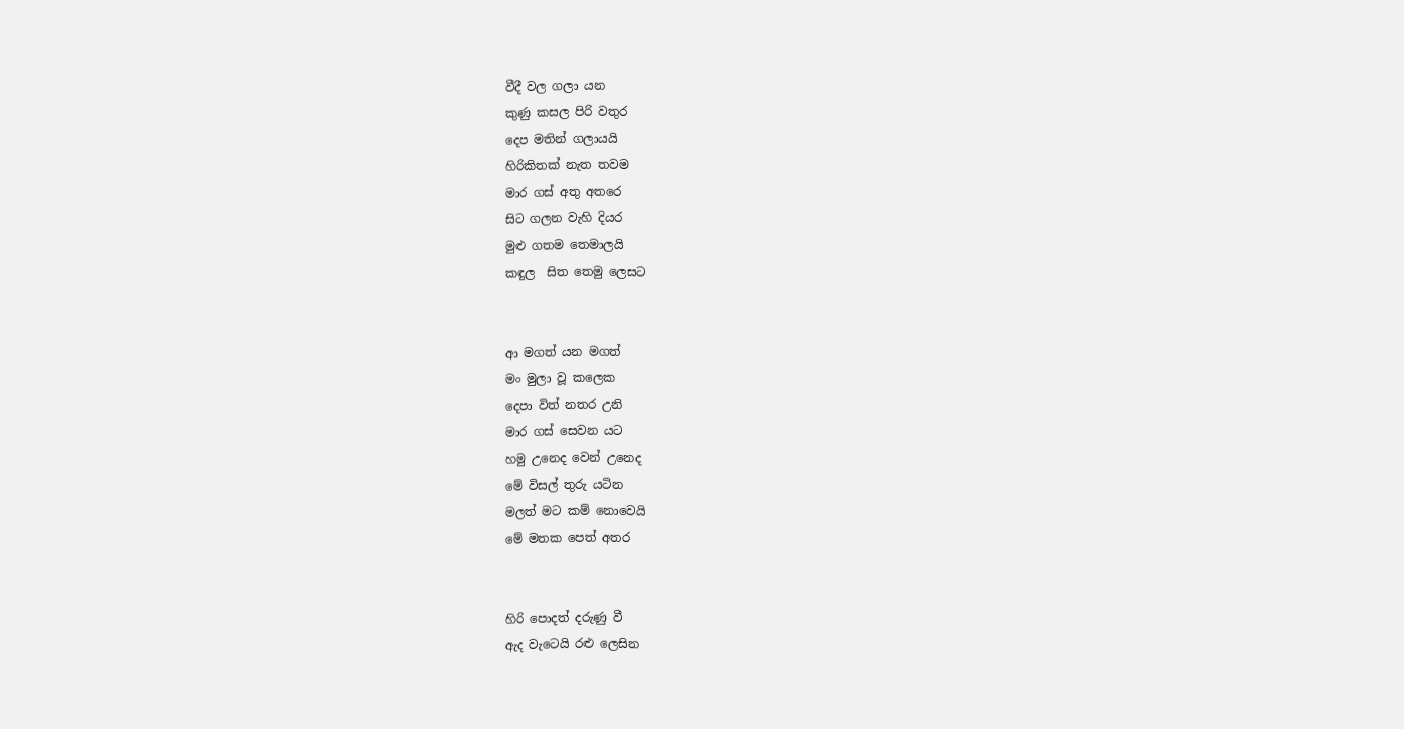වීදී වල ගලා යන
කුණු කසල පිරි වතුර
දෙප මතින් ගලායයි
හිරිකිතක් නැත තවම
මාර ගස් අතු අතරෙ
සිට ගලන වැහි දියර
මුළු ගතම තෙමාලයි
කඳුල  සිත තෙමු ලෙසට


ආ මගත් යන මගත්
මං මුලා වූ කලෙක
දෙපා විත් නතර උනි
මාර ගස් සෙවන යට
හමු උනෙද වෙන් උනෙද
මේ විසල් තුරු යටින
මලත් මට කම් නොවෙයි
මේ මතක පෙත් අතර


හිරි පොදත් දරුණු වී
ඇද වැටෙයි රළු ලෙසින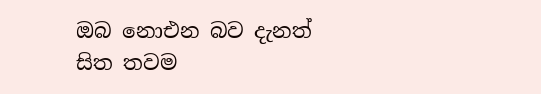ඔබ නොඑන බව දැනත්
සිත තවම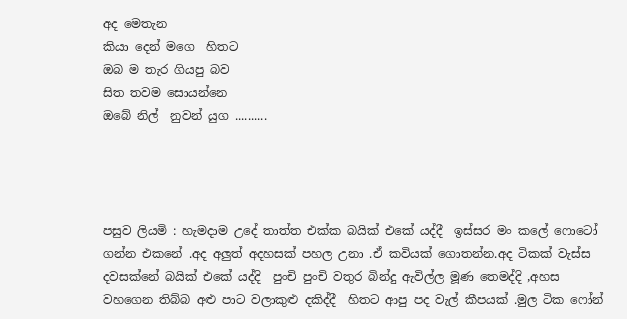අද මෙතැන
කියා දෙන් මගෙ  හිතට
ඔබ ම තැර ගියපු බව
සිත තවම සොයන්නෙ
ඔබේ නිල්  නුවන් යුග ..........




පසුව ලියමි : හැමදාම උදේ තාත්ත එක්ක බයික් එකේ යද්දී  ඉස්සර මං කලේ ෆොටෝ ගන්න එකනේ .අද අලුත් අදහසක් පහල උනා .ඒ කවියක් ගොතන්න.අද ටිකක් වැස්ස දවසක්නේ බයික් එකේ යද්දි  පුංචි පුංචි වතුර බින්දු ඇවිල්ල මූණ තෙමද්දි ,අහස වහගෙන තිබ්බ අළු පාට වලාකුළු දකිද්දී  හිතට ආපු පද වැල් කීපයක් .මුල ටික ෆෝන්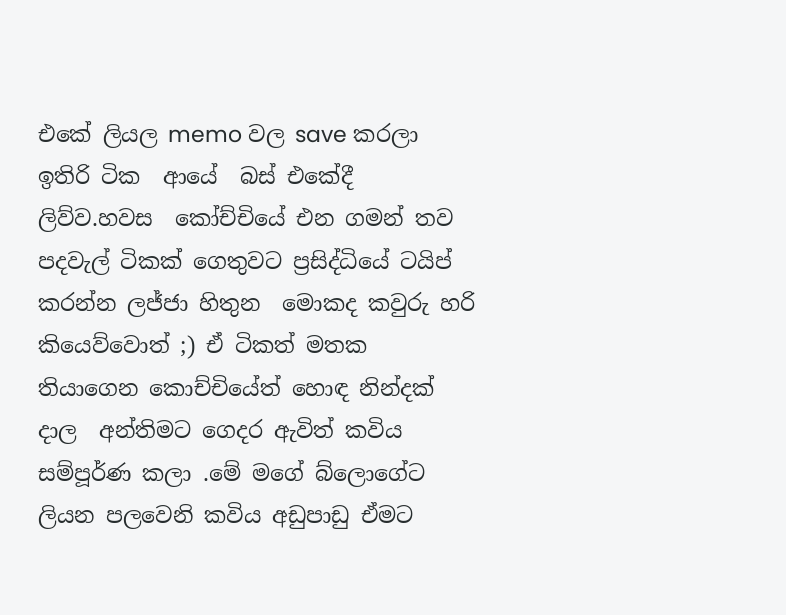එකේ ලියල memo වල save කරලා ඉතිරි ටික  ආයේ  බස් එකේදී ලිව්ව.හවස  කෝච්චියේ එන ගමන් තව පදවැල් ටිකක් ගෙතුවට ප්‍රසිද්ධියේ ටයිප්  කරන්න ලජ්ජා හිතුන  මොකද කවුරු හරි කියෙව්වොත් ;) ඒ ටිකත් මතක තියාගෙන කොච්චියේත් හොඳ නින්දක් දාල  අන්තිමට ගෙදර ඇවිත් කවිය සම්පූර්ණ කලා .මේ මගේ බ්ලොගේට ලියන පලවෙනි කවිය අඩුපාඩු ඒමට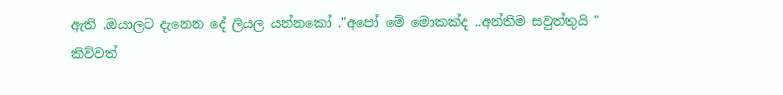ඇති .ඔයාලට දැනෙන දේ ලියල යන්නකෝ ."අපෝ මේ මොකක්ද ..අන්තිම සවුත්තුයි " කිව්වත්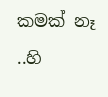කමක් නෑ ..හි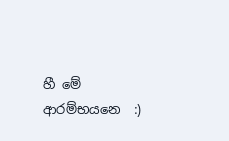හී මේ ආරම්භයනෙ  :)